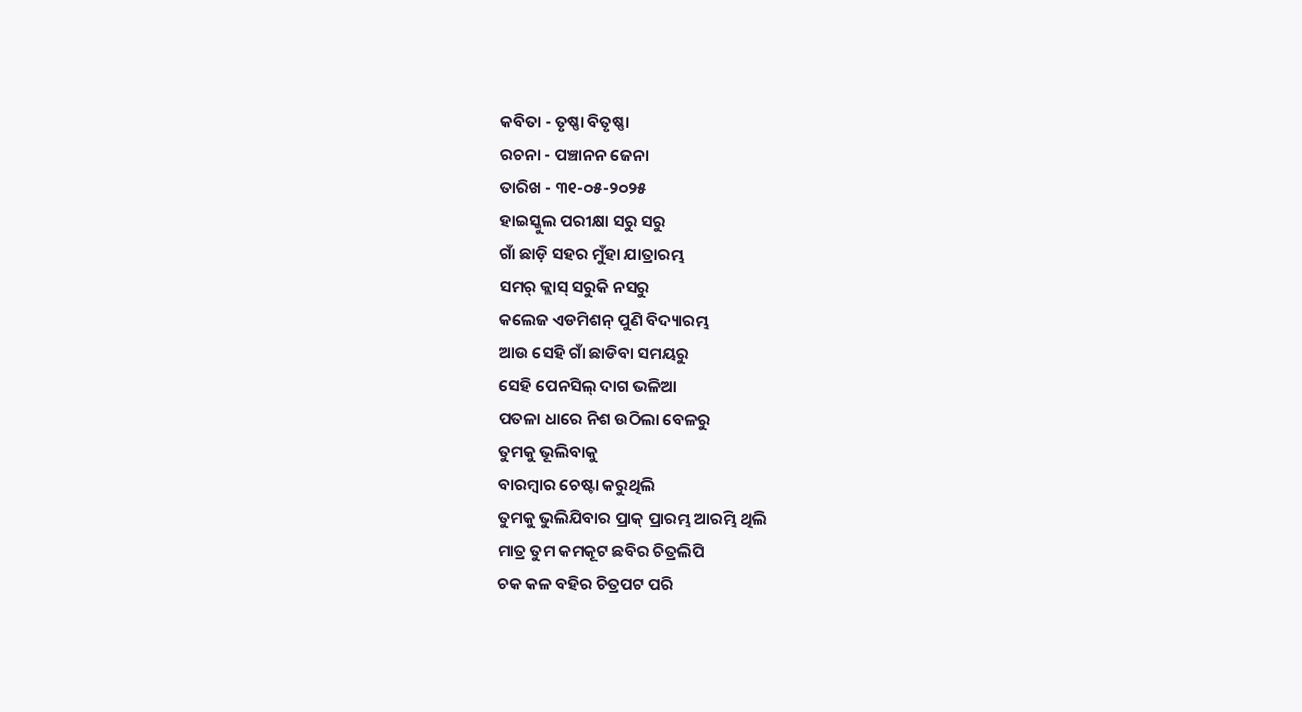କବିତା - ତୃଷ୍ଣା ବିତୃଷ୍ଣା
ରଚନା - ପଞ୍ଚାନନ ଜେନା
ତାରିଖ - ୩୧-୦୫-୨୦୨୫
ହାଇସ୍କୁଲ ପରୀକ୍ଷା ସରୁ ସରୁ
ଗାଁ ଛାଡ଼ି ସହର ମୁଁହା ଯାତ୍ରାରମ୍ଭ
ସମର୍ କ୍ଲାସ୍ ସରୁକି ନସରୁ
କଲେଜ ଏଡମିଶନ୍ ପୁଣି ବିଦ୍ୟାରମ୍ଭ
ଆଉ ସେହି ଗାଁ ଛାଡିବା ସମୟରୁ
ସେହି ପେନସିଲ୍ ଦାଗ ଭଳିଆ
ପତଳା ଧାରେ ନିଶ ଉଠିଲା ବେଳରୁ
ତୁମକୁ ଭୂଲିବାକୁ
ବାରମ୍ବାର ଚେଷ୍ଟା କରୁଥିଲି
ତୁମକୁ ଭୁଲିଯିବାର ପ୍ରାକ୍ ପ୍ରାରମ୍ଭ ଆରମ୍ଭି ଥିଲି
ମାତ୍ର ତୁମ କମକୂଟ ଛବିର ଚିତ୍ରଲିପି
ଚକ କଳ ବହିର ଚିତ୍ରପଟ ପରି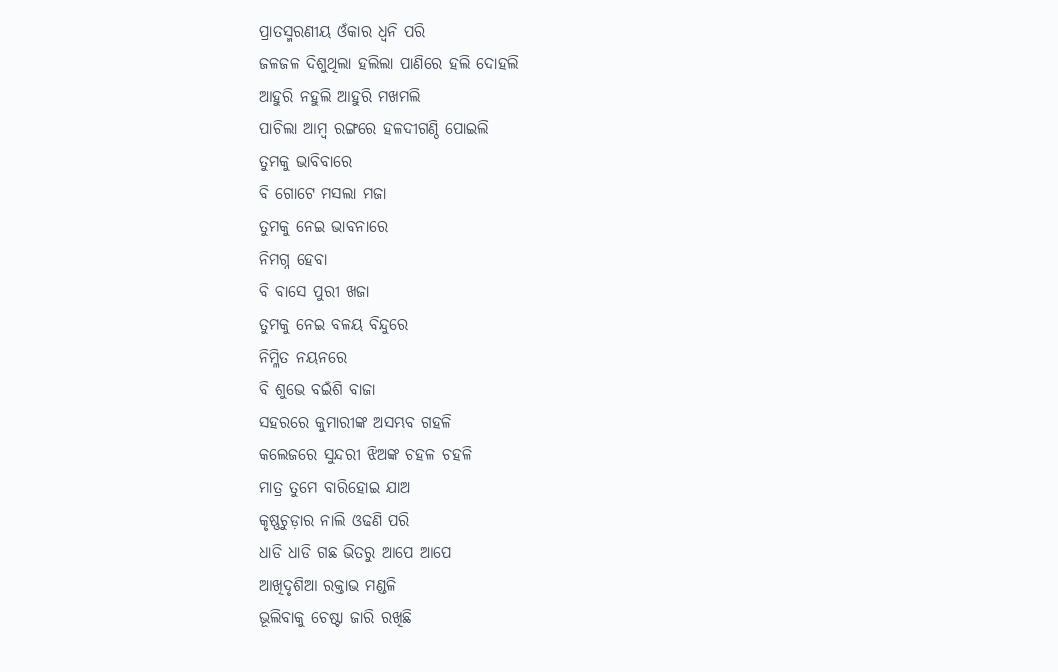ପ୍ରାତସ୍ମରଣୀୟ ଓଁକାର ଧ୍ଵନି ପରି
ଜଳଜଳ ଦିଶୁଥିଲା ହଲିଲା ପାଣିରେ ହଲି ଦୋହଲି
ଆହୁରି ନହୁଲି ଆହୁରି ମଖମଲି
ପାଚିଲା ଆମ୍ବ ରଙ୍ଗରେ ହଳଦୀଗଣ୍ଠି ପୋଇଲି
ତୁମକୁ ଭାବିବାରେ
ବି ଗୋଟେ ମସଲା ମଜା
ତୁମକୁ ନେଇ ଭାବନାରେ
ନିମଗ୍ନ ହେବା
ବି ବାସେ ପୁରୀ ଖଜା
ତୁମକୁ ନେଇ ବଳୟ ବିନ୍ଦୁରେ
ନିମ୍ଳିତ ନୟନରେ
ବି ଶୁଭେ ବଇଁଶି ବାଜା
ସହରରେ କୁମାରୀଙ୍କ ଅସମ୍ଭବ ଗହଳି
କଲେଜରେ ସୁନ୍ଦରୀ ଝିଅଙ୍କ ଚହଳ ଚହଳି
ମାତ୍ର ତୁମେ ବାରିହୋଇ ଯାଅ
କୃଷ୍ଣଚୁଡ଼ାର ନାଲି ଓଢଣି ପରି
ଧାଡି ଧାଡି ଗଛ ଭିତରୁ ଆପେ ଆପେ
ଆଖିଦୃଶିଆ ରକ୍ତାଭ ମଣ୍ଡଳି
ଭୂଲିବାକୁ ଚେଷ୍ଟା ଜାରି ରଖିଛି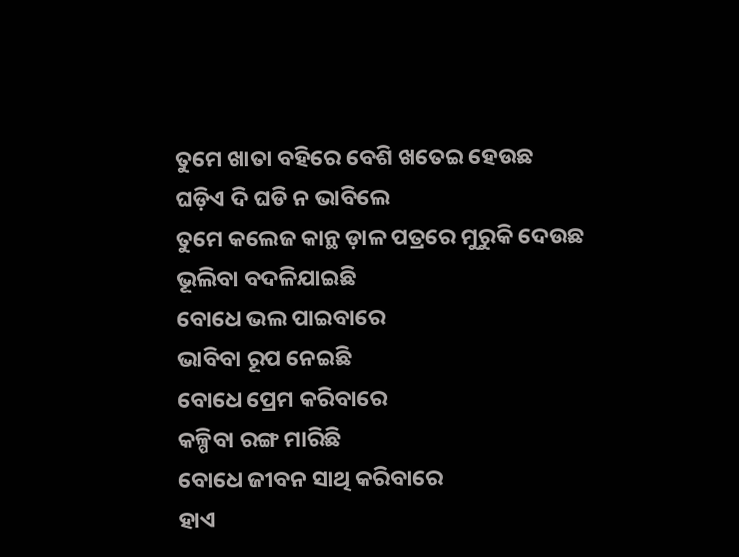ତୁମେ ଖାତା ବହିରେ ବେଶି ଖତେଇ ହେଉଛ
ଘଡ଼ିଏ ଦି ଘଡି ନ ଭାବିଲେ
ତୁମେ କଲେଜ କାନ୍ଥ ଡ଼ାଳ ପତ୍ରରେ ମୁରୁକି ଦେଉଛ
ଭୂଲିବା ବଦଳିଯାଇଛି
ବୋଧେ ଭଲ ପାଇବାରେ
ଭାବିବା ରୂପ ନେଇଛି
ବୋଧେ ପ୍ରେମ କରିବାରେ
କଳ୍ପିବା ରଙ୍ଗ ମାରିଛି
ବୋଧେ ଜୀବନ ସାଥି କରିବାରେ
ହାଏ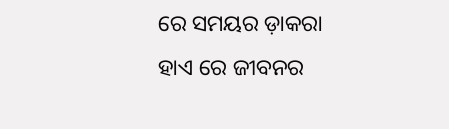ରେ ସମୟର ଡ଼ାକରା
ହାଏ ରେ ଜୀବନର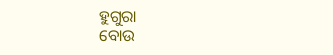ହୁଗୁରା
ବୋଉ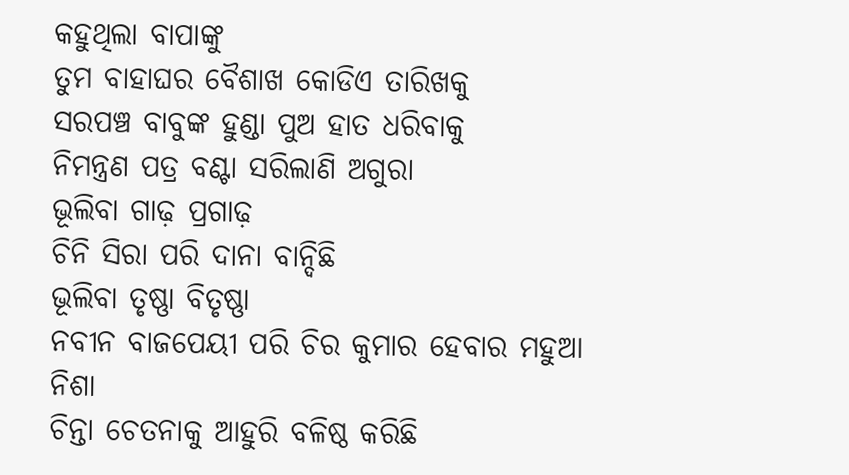କହୁଥିଲା ବାପାଙ୍କୁ
ତୁମ ବାହାଘର ବୈଶାଖ କୋଡିଏ ତାରିଖକୁ
ସରପଞ୍ଚ ବାବୁଙ୍କ ହୁଣ୍ଡା ପୁଅ ହାତ ଧରିବାକୁ
ନିମନ୍ତ୍ରଣ ପତ୍ର ବଣ୍ଟା ସରିଲାଣି ଅଗୁରା
ଭୂଲିବା ଗାଢ଼ ପ୍ରଗାଢ଼
ଚିନି ସିରା ପରି ଦାନା ବାନ୍ଦିଛି
ଭୂଲିବା ତୃଷ୍ଣା ବିତୃଷ୍ଣା
ନବୀନ ବାଜପେୟୀ ପରି ଚିର କୁମାର ହେବାର ମହୁଆ ନିଶା
ଚିନ୍ତା ଚେତନାକୁ ଆହୁରି ବଳିଷ୍ଠ କରିଛି